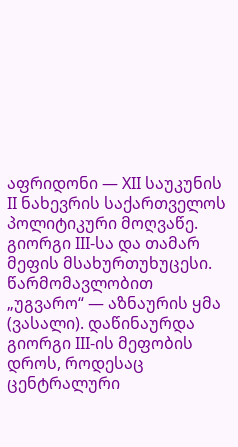აფრიდონი — XII საუკუნის II ნახევრის საქართველოს პოლიტიკური მოღვაწე. გიორგი III-სა და თამარ მეფის მსახურთუხუცესი. წარმომავლობით „უგვარო“ — აზნაურის ყმა (ვასალი). დაწინაურდა გიორგი III-ის მეფობის დროს, როდესაც ცენტრალური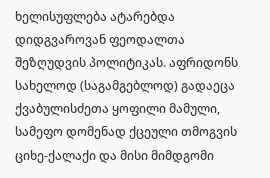ხელისუფლება ატარებდა დიდგვაროვან ფეოდალთა შეზღუდვის პოლიტიკას. აფრიდონს სახელოდ (საგამგებლოდ) გადაეცა ქვაბულისძეთა ყოფილი მამული, სამეფო დომენად ქცეული თმოგვის ციხე-ქალაქი და მისი მიმდგომი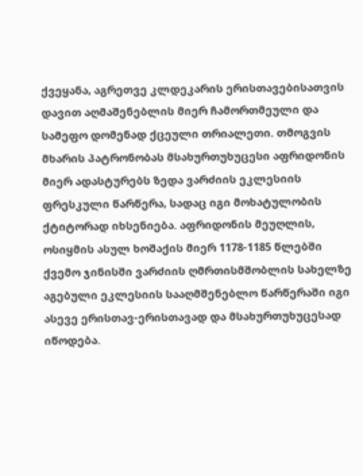ქვეყანა, აგრეთვე კლდეკარის ერისთავებისათვის დავით აღმაშენებლის მიერ ჩამორთმეული და სამეფო დომენად ქცეული თრიალეთი. თმოგვის მხარის პატრონობას მსახურთუხუცესი აფრიდონის მიერ ადასტურებს ზედა ვარძიის ეკლესიის ფრესკული წარწერა, სადაც იგი მოხატულობის ქტიტორად იხსენიება. აფრიდონის მეუღლის, ოსიყმის ასულ ხოშაქის მიერ 1178-1185 წლებში ქვემო ჯინისში ვარძიის ღმრთისმშობლის სახელზე აგებული ეკლესიის სააღმშენებლო წარწერაში იგი ასევე ერისთავ-ერისთავად და მსახურთუხუცესად იწოდება.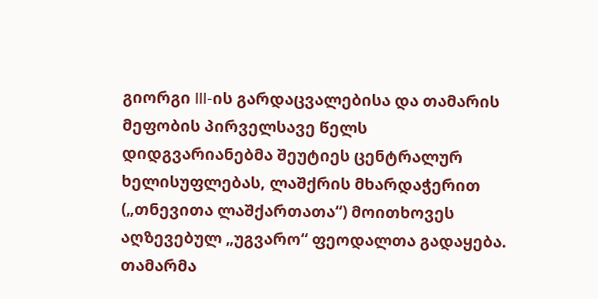გიორგი III-ის გარდაცვალებისა და თამარის მეფობის პირველსავე წელს დიდგვარიანებმა შეუტიეს ცენტრალურ ხელისუფლებას, ლაშქრის მხარდაჭერით („თნევითა ლაშქართათა“) მოითხოვეს აღზევებულ „უგვარო“ ფეოდალთა გადაყება. თამარმა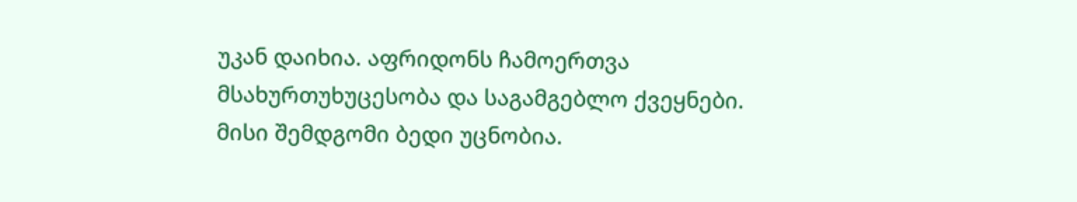უკან დაიხია. აფრიდონს ჩამოერთვა მსახურთუხუცესობა და საგამგებლო ქვეყნები. მისი შემდგომი ბედი უცნობია.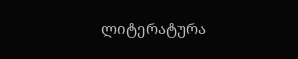ლიტერატურა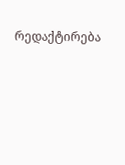რედაქტირება